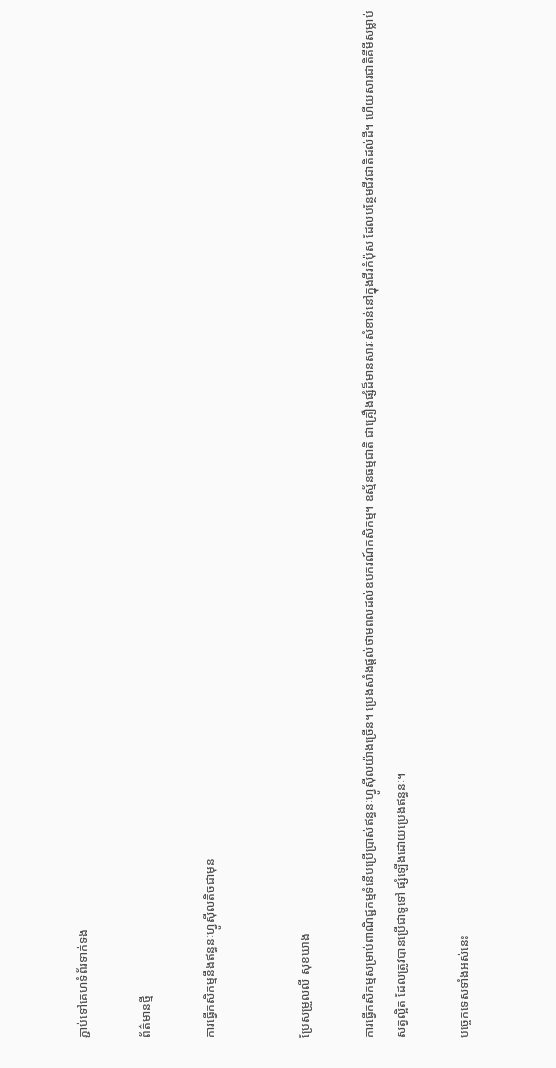ភ្ជាប់ទៅគេហទំព័រទាក់ទង

ព័ត៌មានថ្មី

ការធ្វើកសិកម្មនឹងឥន្ធនៈហ្វូស៊ីលតិចជាមុន


ប្រែសម្រួលលី សុខឃាង

ការធ្វើកសិកម្មសម្រាប់ពាណិជ្ជកម្មទំនើបប្រើប្រាស់ឥន្ធនៈហ្វូស៊ីលយ៉ាងច្រើន។ ប្រេងសាំងផ្តល់ថាមពលដល់ឧបករណ៍កសិកម្ម។ ឧស្ម័នធម្មជាតិ ជាគ្រឿងផ្សំដ៏មានសារៈសំខាន់នៅក្នុងជីរកំប៉ុស ដែលបន្ថែមជីវជាតិដល់ដី។ ហើយសារជាតិគីមីសម្លាប់សត្វល្អិត ដែលត្រូវបានប្រើជាទូទៅ ផ្សំឡើងដោយប្រេងឥន្ធនៈ។

បច្ចេកទេសទាំងអស់នេះ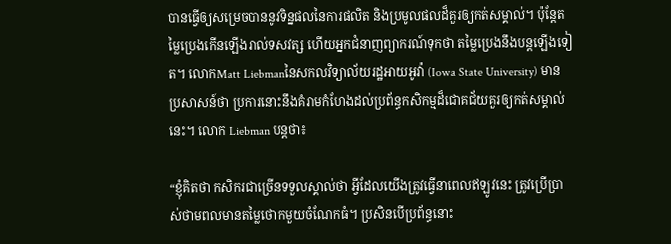បានធ្វើឲ្យសម្រេចបាននូវទិន្នផលនៃការផលិត និងប្រមូលផលដ៏គួរឲ្យកត់សម្គាល់។ ប៉ុន្តែតម្លៃប្រេងកើនឡើងរាល់ទសវត្ស ហើយអ្នកជំនាញព្យាករណ៍ទុកថា តម្លៃប្រេងនឹងបន្តឡើងទៀត។ លោកMatt Liebmanនៃសកលវិទ្យាល័យរដ្ឋអាយអូវ៉ា (Iowa State University) មានប្រសាសន៍ថា ប្រការនោះនឹងគំរាមកំហែងដល់ប្រព័ន្ធកសិកម្មដ៏ជោគជ័យគួរឲ្យកត់សម្គាល់នេះ។ លោក Liebman បន្តថា៖

“ខ្ញុំគិតថា កសិករជាច្រើនទទួលស្គាល់ថា អ្វីដែលយើងត្រូវធ្វើនាពេលឥឡូវនេះ ត្រូវប្រើប្រាស់ថាមពលមានតម្លៃថោកមួយចំណែកធំ។ ប្រសិនបើប្រព័ន្ធនោះ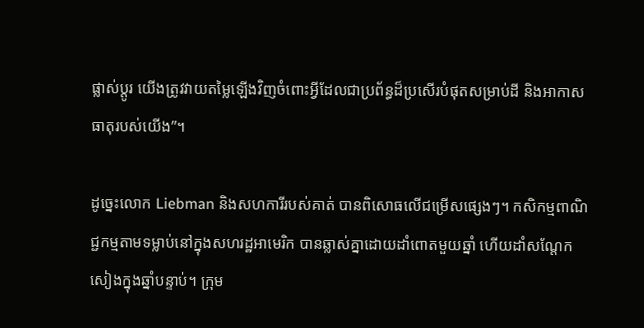ផ្លាស់ប្តូរ យើងត្រូវវាយតម្លៃឡើងវិញចំពោះអ្វីដែលជាប្រព័ន្ធដ៏ប្រសើរបំផុតសម្រាប់ដី និងអាកាសធាតុរបស់យើង”។

ដូច្នេះលោក Liebman និងសហការីរបស់គាត់ បានពិសោធលើជម្រើសផ្សេងៗ។ កសិកម្មពាណិជ្ជកម្មតាមទម្លាប់នៅក្នុងសហរដ្ឋអាមេរិក បានឆ្លាស់គ្នាដោយដាំពោតមួយឆ្នាំ ហើយដាំសណ្តែកសៀងក្នុងឆ្នាំបន្ទាប់។ ក្រុម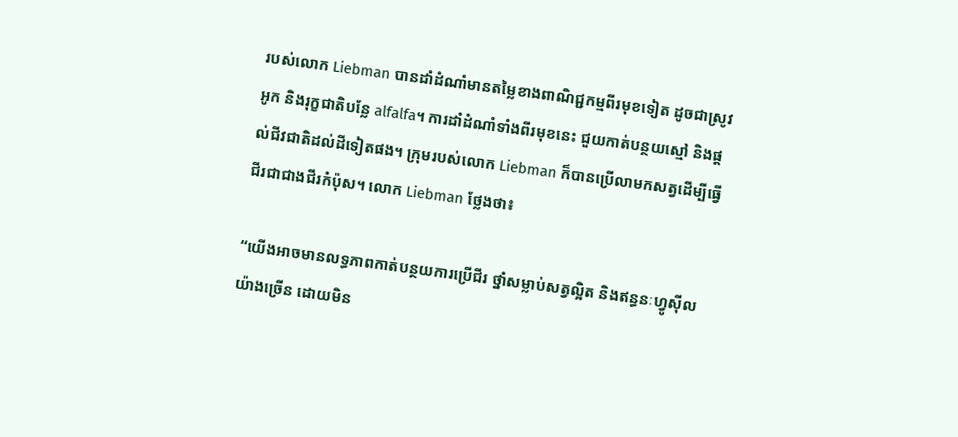របស់លោក Liebman បានដាំដំណាំមានតម្លៃខាងពាណិជ្ជកម្មពីរមុខទៀត ដូចជាស្រូវអូក និងរុក្ខជាតិបន្លែ alfalfa។ ការដាំដំណាំទាំងពីរមុខនេះ ជួយកាត់បន្ថយស្មៅ និងផ្តល់ជីវជាតិដល់ដីទៀតផង។ ក្រុមរបស់លោក Liebman ក៏បានប្រើលាមកសត្វដើម្បីធ្វើជីរជាជាងជីរកំប៉ុស។ លោក Liebman ថ្លែងថា៖

“យើងអាចមានលទ្ធភាពកាត់បន្ថយការប្រើជីរ ថ្នាំសម្លាប់សត្វល្អិត និងឥន្ធនៈហ្វូស៊ីល យ៉ាងច្រើន ដោយមិន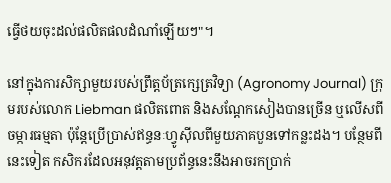ធ្វើថយចុះដល់ផលិតផលដំណាំឡើយៗ"។

នៅក្នុងការសិក្សាមួយរបស់ព្រឹត្តប័ត្រក្សេត្រវិទ្យា (Agronomy Journal) ក្រុមរបស់លោក Liebman ផលិតពោត និងសណ្តែកសៀងបានច្រើន ឬលើសពីចម្ការធម្មតា ប៉ុន្តែប្រើប្រាស់ឥន្ធនៈហ្វូស៊ីលពីមួយភាគបួនទៅកន្លះដង។ បន្ថែមពីនេះទៀត កសិករដែលអនុវត្តតាមប្រព័ន្ធនេះនឹងអាចរកប្រាក់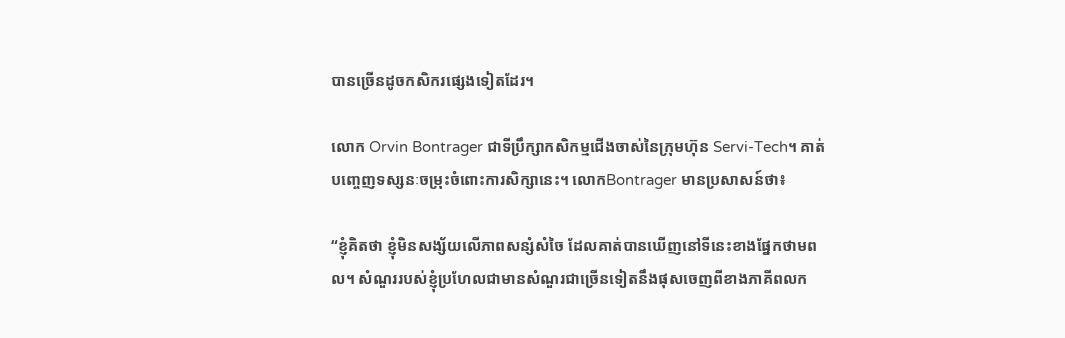បានច្រើនដូចកសិករផ្សេងទៀតដែរ។

លោក Orvin Bontrager ជាទីប្រឹក្សាកសិកម្មជើងចាស់នៃក្រុមហ៊ុន Servi-Tech។ គាត់បញ្ចេញទស្សនៈចម្រុះចំពោះការសិក្សានេះ។ លោកBontrager មានប្រសាសន៍ថា៖

“ខ្ញុំគិតថា ខ្ញុំមិនសង្ស័យលើភាពសន្សំសំចៃ ដែលគាត់បានឃើញនៅទីនេះខាងផ្នែកថាមពល។ សំណួររបស់ខ្ញុំប្រហែលជាមានសំណួរជាច្រើនទៀតនឹងផុសចេញពីខាងភាគីពលក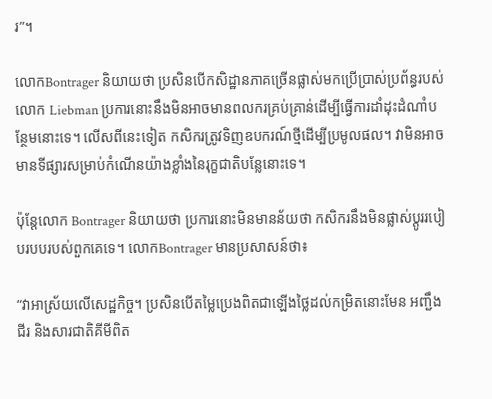រ”។

លោកBontrager និយាយថា ប្រសិនបើកសិដ្ឋានភាគច្រើនផ្លាស់មកប្រើប្រាស់ប្រព័ន្ធរបស់លោក Liebman ប្រការនោះនឹងមិនអាចមានពលករគ្រប់គ្រាន់ដើម្បីធ្វើការដាំដុះដំណាំបន្ថែមនោះទេ។ លើសពីនេះទៀត កសិករត្រូវទិញឧបករណ៍ថ្មីដើម្បីប្រមូលផល។ វាមិនអាចមានទីផ្សារសម្រាប់កំណើនយ៉ាងខ្លាំងនៃរុក្ខជាតិបន្លែនោះទេ។

ប៉ុន្តែលោក Bontrager និយាយថា ប្រការនោះមិនមានន័យថា កសិករនឹងមិនផ្លាស់ប្តូររបៀបរបបរបស់ពួកគេទេ។ លោកBontrager មានប្រសាសន៍ថា៖

“វាអាស្រ័យលើសេដ្ឋកិច្ច។ ប្រសិនបើតម្លៃប្រេងពិតជាឡើងថ្លៃដល់កម្រិតនោះមែន អញ្ជឹងជីរ និងសារជាតិគីមីពិត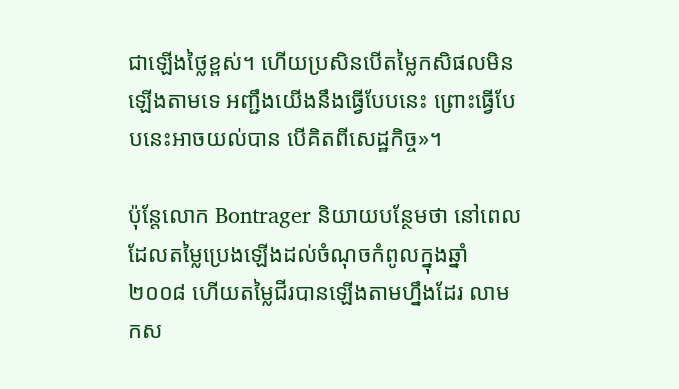ជាឡើងថ្លៃខ្ពស់។ ហើយប្រសិនបើតម្លៃកសិផលមិនឡើងតាមទេ អញ្ជឹងយើងនឹងធ្វើបែបនេះ ព្រោះធ្វើបែបនេះអាចយល់បាន បើគិតពីសេដ្ឋកិច្ច»។

ប៉ុន្តែលោក Bontrager និយាយបន្ថែមថា នៅពេលដែលតម្លៃប្រេងឡើងដល់ចំណុចកំពូលក្នុងឆ្នាំ២០០៨ ហើយតម្លៃជីរបានឡើងតាមហ្នឹងដែរ លាមកស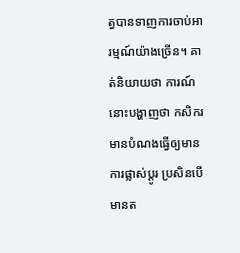ត្វបានទាញការចាប់អារម្មណ៍យ៉ាងច្រើន។ គាត់និយាយថា ការណ៍នោះបង្ហាញថា កសិករមានបំណងធ្វើឲ្យមានការផ្លាស់ប្តូរ ប្រសិនបើមានត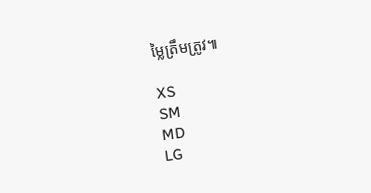ម្លៃត្រឹមត្រូវ៕

XS
SM
MD
LG